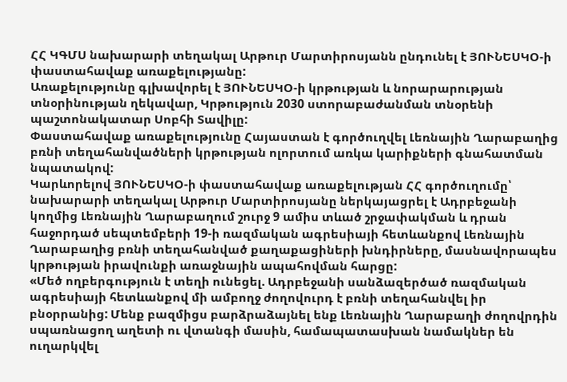ՀՀ ԿԳՄՍ նախարարի տեղակալ Արթուր Մարտիրոսյանն ընդունել է ՅՈՒՆԵՍԿՕ-ի փաստահավաք առաքելությանը:
Առաքելությունը գլխավորել է ՅՈՒՆԵՍԿՕ-ի կրթության և նորարարության տնօրինության ղեկավար, Կրթություն 2030 ստորաբաժանման տնօրենի պաշտոնակատար Սոբհի Տավիլը:
Փաստահավաք առաքելությունը Հայաստան է գործուղվել Լեռնային Ղարաբաղից բռնի տեղահանվածների կրթության ոլորտում առկա կարիքների գնահատման նպատակով:
Կարևորելով ՅՈՒՆԵՍԿՕ-ի փաստահավաք առաքելության ՀՀ գործուղումը՝ նախարարի տեղակալ Արթուր Մարտիրոսյանը ներկայացրել է Ադրբեջանի կողմից Լեռնային Ղարաբաղում շուրջ 9 ամիս տևած շրջափակման և դրան հաջորդած սեպտեմբերի 19-ի ռազմական ագրեսիայի հետևանքով Լեռնային Ղարաբաղից բռնի տեղահանված քաղաքացիների խնդիրները, մասնավորապես կրթության իրավունքի առաջնային ապահովման հարցը:
«Մեծ ողբերգություն է տեղի ունեցել. Ադրբեջանի սանձազերծած ռազմական ագրեսիայի հետևանքով մի ամբողջ ժողովուրդ է բռնի տեղահանվել իր բնօրրանից: Մենք բազմիցս բարձրաձայնել ենք Լեռնային Ղարաբաղի ժողովրդին սպառնացող աղետի ու վտանգի մասին, համապատասխան նամակներ են ուղարկվել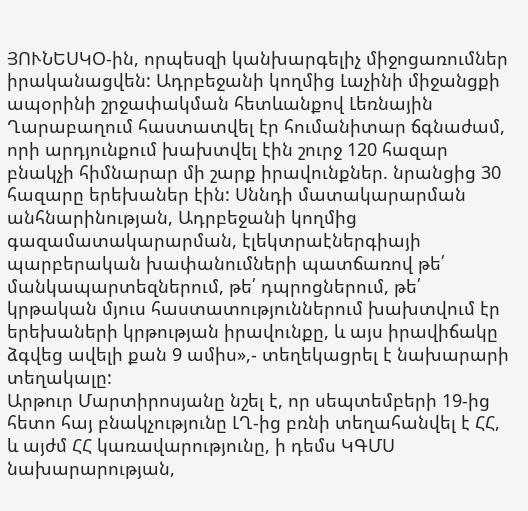ՅՈՒՆԵՍԿՕ-ին, որպեսզի կանխարգելիչ միջոցառումներ իրականացվեն: Ադրբեջանի կողմից Լաչինի միջանցքի ապօրինի շրջափակման հետևանքով Լեռնային Ղարաբաղում հաստատվել էր հումանիտար ճգնաժամ, որի արդյունքում խախտվել էին շուրջ 120 հազար բնակչի հիմնարար մի շարք իրավունքներ. նրանցից 30 հազարը երեխաներ էին: Սննդի մատակարարման անհնարինության, Ադրբեջանի կողմից գազամատակարարման, էլեկտրաէներգիայի պարբերական խափանումների պատճառով թե՛ մանկապարտեզներում, թե՛ դպրոցներում, թե՛ կրթական մյուս հաստատություններում խախտվում էր երեխաների կրթության իրավունքը, և այս իրավիճակը ձգվեց ավելի քան 9 ամիս»,- տեղեկացրել է նախարարի տեղակալը:
Արթուր Մարտիրոսյանը նշել է, որ սեպտեմբերի 19-ից հետո հայ բնակչությունը ԼՂ-ից բռնի տեղահանվել է ՀՀ, և այժմ ՀՀ կառավարությունը, ի դեմս ԿԳՄՍ նախարարության,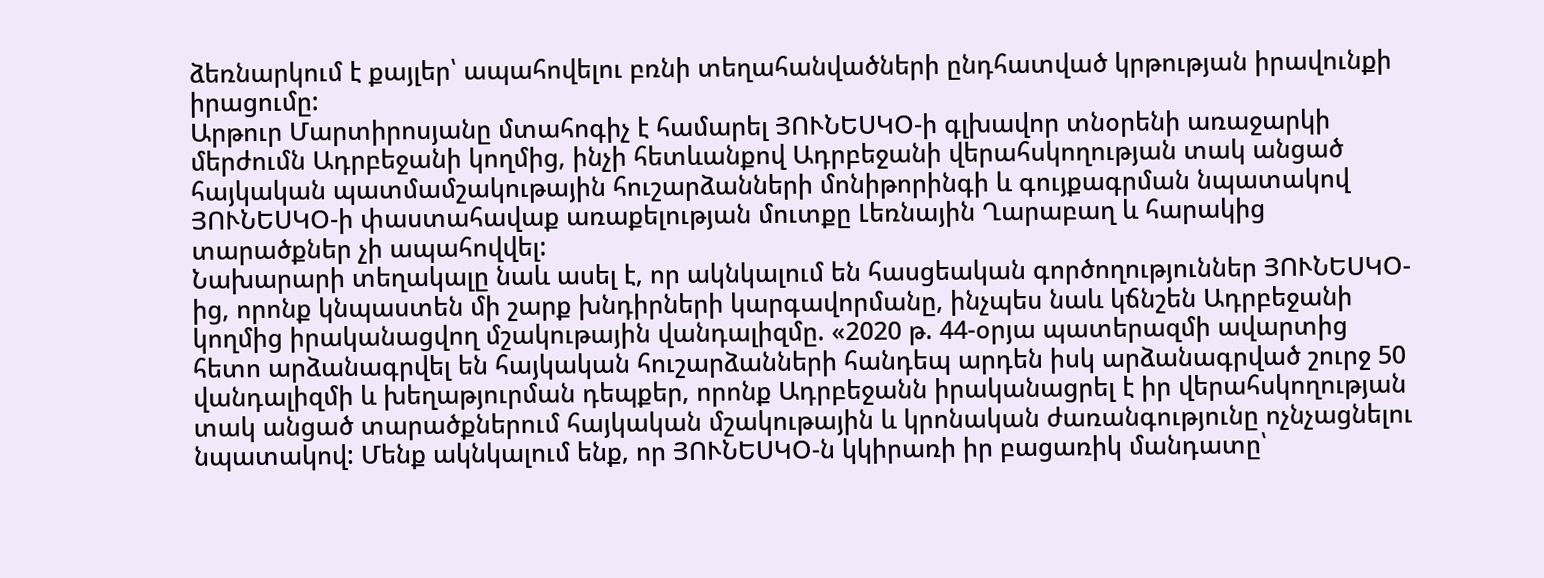ձեռնարկում է քայլեր՝ ապահովելու բռնի տեղահանվածների ընդհատված կրթության իրավունքի իրացումը:
Արթուր Մարտիրոսյանը մտահոգիչ է համարել ՅՈՒՆԵՍԿՕ-ի գլխավոր տնօրենի առաջարկի մերժումն Ադրբեջանի կողմից, ինչի հետևանքով Ադրբեջանի վերահսկողության տակ անցած հայկական պատմամշակութային հուշարձանների մոնիթորինգի և գույքագրման նպատակով ՅՈՒՆԵՍԿՕ-ի փաստահավաք առաքելության մուտքը Լեռնային Ղարաբաղ և հարակից տարածքներ չի ապահովվել:
Նախարարի տեղակալը նաև ասել է, որ ակնկալում են հասցեական գործողություններ ՅՈՒՆԵՍԿՕ-ից, որոնք կնպաստեն մի շարք խնդիրների կարգավորմանը, ինչպես նաև կճնշեն Ադրբեջանի կողմից իրականացվող մշակութային վանդալիզմը. «2020 թ. 44-օրյա պատերազմի ավարտից հետո արձանագրվել են հայկական հուշարձանների հանդեպ արդեն իսկ արձանագրված շուրջ 50 վանդալիզմի և խեղաթյուրման դեպքեր, որոնք Ադրբեջանն իրականացրել է իր վերահսկողության տակ անցած տարածքներում հայկական մշակութային և կրոնական ժառանգությունը ոչնչացնելու նպատակով: Մենք ակնկալում ենք, որ ՅՈՒՆԵՍԿՕ-ն կկիրառի իր բացառիկ մանդատը՝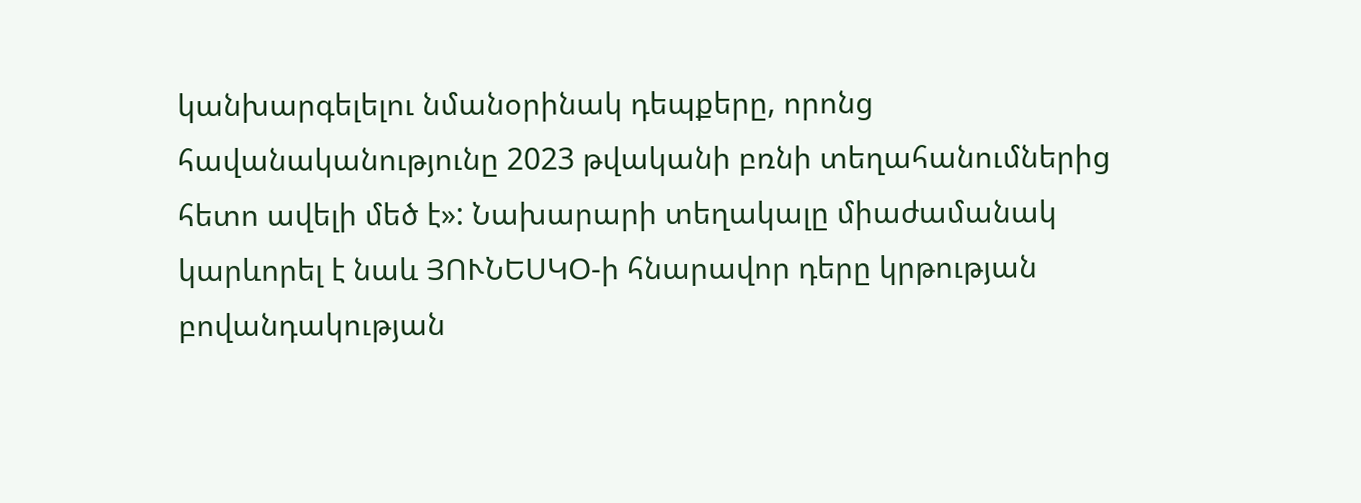կանխարգելելու նմանօրինակ դեպքերը, որոնց հավանականությունը 2023 թվականի բռնի տեղահանումներից հետո ավելի մեծ է»: Նախարարի տեղակալը միաժամանակ կարևորել է նաև ՅՈՒՆԵՍԿՕ-ի հնարավոր դերը կրթության բովանդակության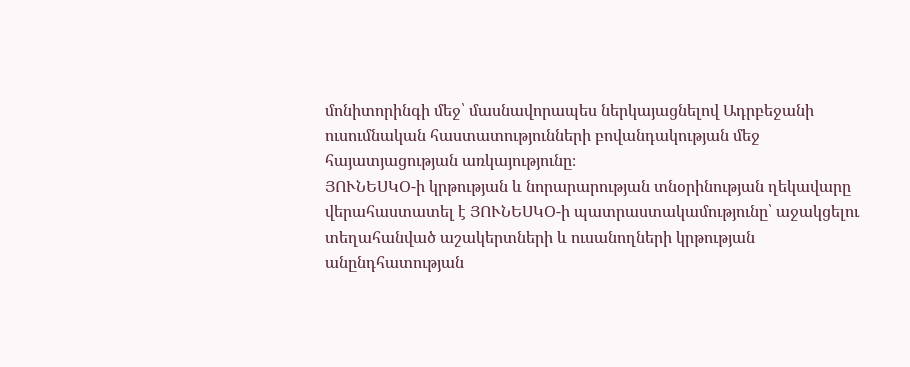մոնիտորինգի մեջ՝ մասնավորապես ներկայացնելով Ադրբեջանի ուսումնական հաստատությունների բովանդակության մեջ հայատյացության առկայությունը։
ՅՈՒՆԵՍԿՕ-ի կրթության և նորարարության տնօրինության ղեկավարը վերահաստատել է ՅՈՒՆԵՍԿՕ-ի պատրաստակամությունը՝ աջակցելու տեղահանված աշակերտների և ուսանողների կրթության անընդհատության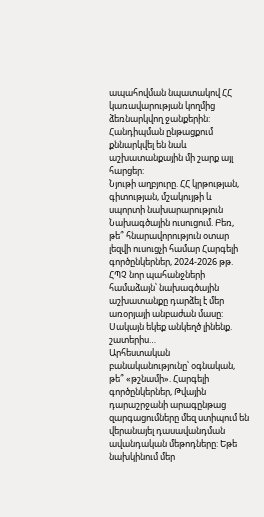ապահովման նպատակով ՀՀ կառավարության կողմից ձեռնարկվող ջանքերին:
Հանդիպման ընթացքում քննարկվել են նաև աշխատանքային մի շարք այլ հարցեր:
Նյութի աղբյուրը. ՀՀ կրթության, գիտության, մշակույթի և սպորտի նախարարություն
Նախագծային ուսուցում. Բեռ, թե՞ հնարավորություն օտար լեզվի ուսուցչի համար Հարգելի գործընկերներ, 2024-2026 թթ. ՀՊՉ նոր պահանջների համաձայն՝ նախագծային աշխատանքը դարձել է մեր առօրյայի անբաժան մասը: Սակայն եկեք անկեղծ լինենք. շատերիս…
Արհեստական բանականությունը՝ օգնական, թե՞ «թշնամի». Հարգելի գործընկերներ, Թվային դարաշրջանի արագընթաց զարգացումները մեզ ստիպում են վերանայել դասավանդման ավանդական մեթոդները: Եթե նախկինում մեր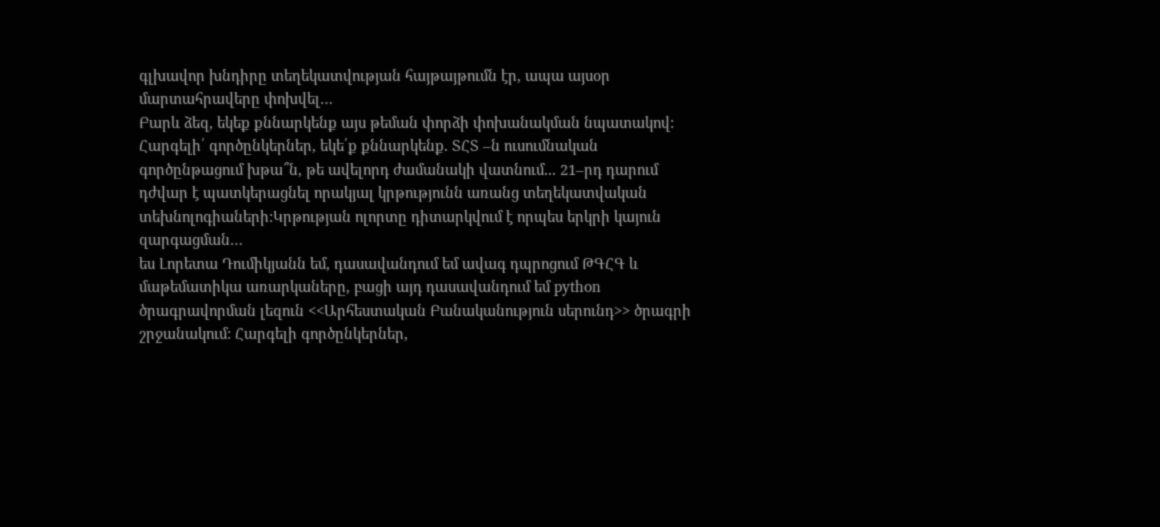գլխավոր խնդիրը տեղեկատվության հայթայթումն էր, ապա այսօր մարտահրավերը փոխվել…
Բարև ձեզ, եկեք քննարկենք այս թեման փորձի փոխանակման նպատակով:
Հարգելի՛ գործընկերներ, եկե՛ք քննարկենք․ ՏՀՏ –ն ուսումնական գործընթացում խթա՞ն, թե ավելորդ ժամանակի վատնում․․․ 21–րդ դարում դժվար է պատկերացնել որակյալ կրթությունն առանց տեղեկատվական տեխնոլոգիաների:Կրթության ոլորտը դիտարկվում է որպես երկրի կայուն զարգացման…
ես Լորետա Դումիկյանն եմ, դասավանդում եմ ավագ դպրոցում ԹԳՀԳ և մաթեմատիկա առարկաները, բացի այդ դասավանդում եմ python ծրագրավորման լեզուն <<Արհեստական Բանականություն սերունդ>> ծրագրի շրջանակում: Հարգելի գործընկերներ,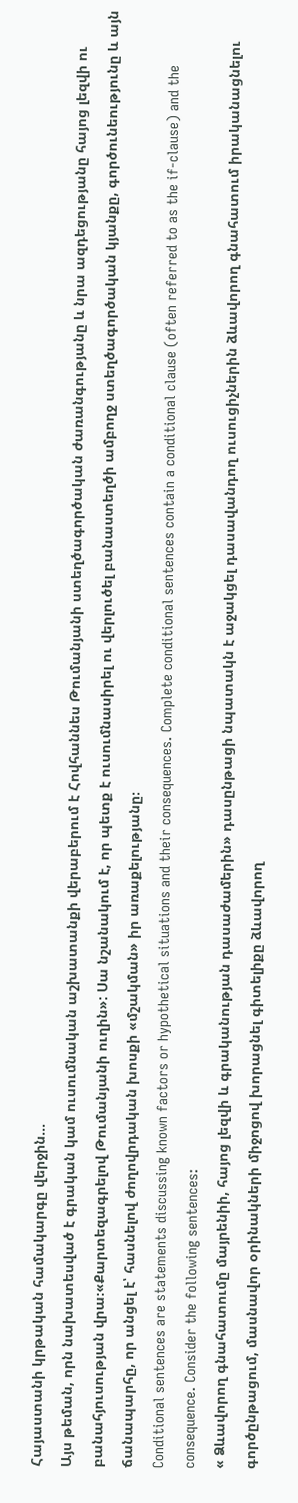Հայաստանի կրթական համակարգը վերջին…
Այս թեման, որն նախատեսված է գրական կամ ուսումնական աշխատանքի վերաբերում է Հովհաննես Թումանյանի ստեղծագործական ժառանգությանը և նրա ազդեցությանը հայոց լեզվի ու բանահյուսության վրա։«Քարտեզագրելով Թումանյանի ուղին»: Սա նշանակում է, որ պետք է ուսումնասիրել ու վերլուծել բանաստեղծի ամբողջ ստեղծագործական կյանքը, գործունեությունը և այն ճանապարհը, որ անցել է՝ հասնելով ժողովրդական խոսքի «մշակման» իր առաքելությանը։
Conditional sentences are statements discussing known factors or hypothetical situations and their consequences. Complete conditional sentences contain a conditional clause (often referred to as the if-clause) and the consequence. Consider the following sentences:
« Ձևավորող գնահատումը մայրենիի, հայոց լեզվի և գրականության դասաժամերին» դասընթացի նպատակն է աջակցել դասավանդող ուսուցիչներին ձևավորող գնահատում իրականացնելու գործընթացում, մասնավոր օրինակների միջոցով խորացնել գիտելիքը ձևավորող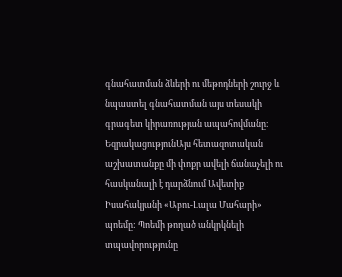գնահատման ձևերի ու մեթոդների շուրջ և նպաստել գնահատման այս տեսակի գրագետ կիրառության ապահովմանը։
ԵզրակացությունԱյս հետազոտական աշխատանքը մի փոքր ավելի ճանաչելի ու հասկանալի է դարձնում Ավետիք Իսահակյանի «Աբու-Լալա Մահարի» պոեմը: Պոեմի թողած անկրկնելի տպավորությունը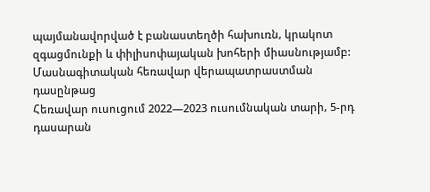պայմանավորված է բանաստեղծի հախուռն, կրակոտ զգացմունքի և փիլիսոփայական խոհերի միասնությամբ:
Մասնագիտական հեռավար վերապատրաստման դասընթաց
Հեռավար ուսուցում 2022—2023 ուսումնական տարի, 5-րդ դասարան